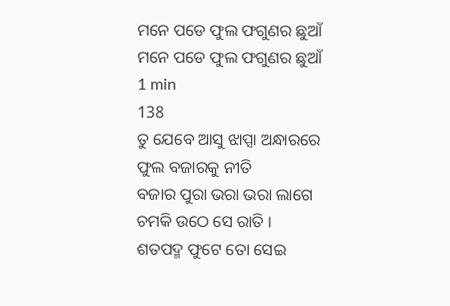ମନେ ପଡେ ଫୁଲ ଫଗୁଣର ଛୁଆଁ
ମନେ ପଡେ ଫୁଲ ଫଗୁଣର ଛୁଆଁ
1 min
138
ତୁ ଯେବେ ଆସୁ ଝାପ୍ସା ଅନ୍ଧାରରେ
ଫୁଲ ବଜାରକୁ ନୀତି
ବଜାର ପୁରା ଭରା ଭରା ଲାଗେ
ଚମକି ଉଠେ ସେ ରାତି ।
ଶତପଦ୍ମ ଫୁଟେ ତୋ ସେଇ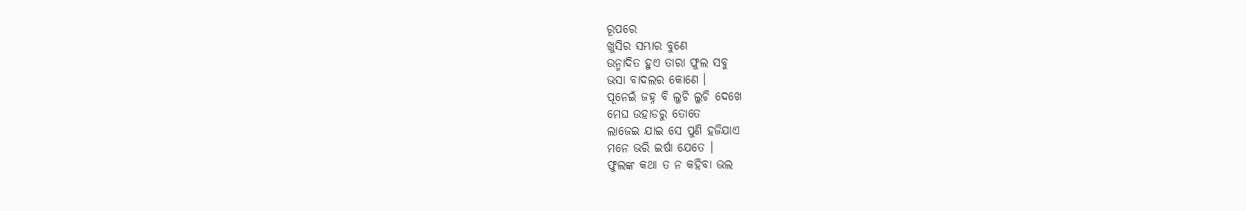ରୂପରେ
ଖୁସିର ସମ୍ଭାର ବୁଣେ
ଉନ୍ମାଦିତ ହୁଏ ତାରା ଫୁଲ ସବୁ
ଭସା ବାଦଲର କୋଣେ ।
ପୂନେଇଁ ଜହ୍ନ ବି ଲୁଚି ଲୁଚି ଦେଖେ
ମେଘ ଉହାଡରୁ ତୋତେ
ଲାଜେଇ ଯାଇ ସେ ପୁଣି ହଜିଯାଏ
ମନେ ଭରି ଇର୍ଷା ଯେତେ ।
ଫୁଲଙ୍କ କଥା ତ ନ କହିବା ଭଲ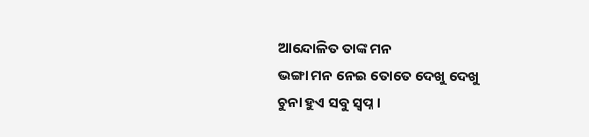ଆନ୍ଦୋଳିତ ତାଙ୍କ ମନ
ଭଙ୍ଗା ମନ ନେଇ ତୋତେ ଦେଖୁ ଦେଖୁ
ଚୁନା ହୁଏ ସବୁ ସ୍ବପ୍ନ ।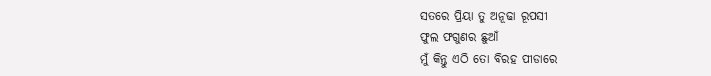ସତରେ ପ୍ରିୟା ତୁ ଅନୂଢା ରୂପସୀ
ଫୁଲ ଫଗୁଣର ଛୁଆଁ
ମୁଁ କିନ୍ତୁ ଏଠି ତୋ ବିରହ ପୀଡାରେ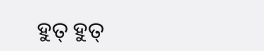ହୁତ୍ ହୁତ୍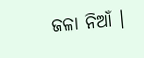ଜଳା ନିଆଁ ।